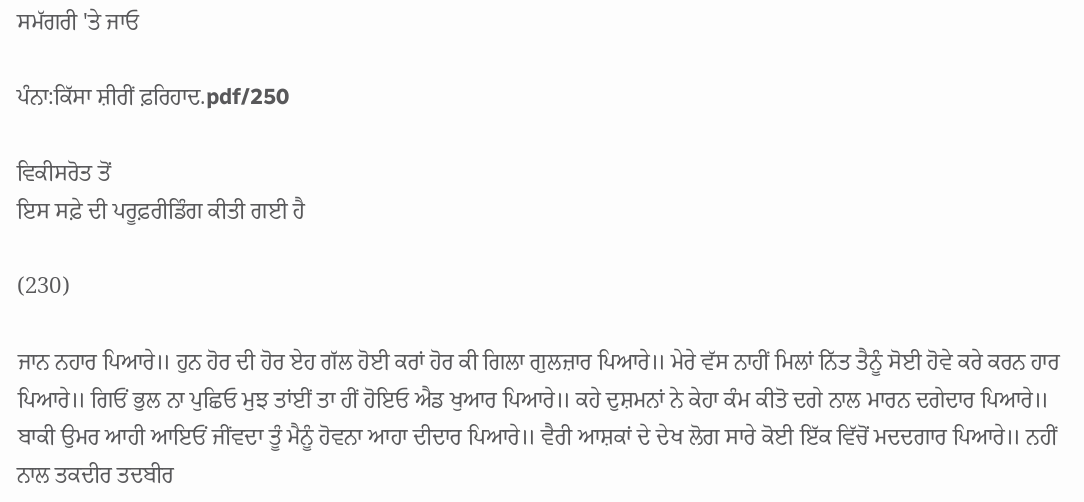ਸਮੱਗਰੀ 'ਤੇ ਜਾਓ

ਪੰਨਾ:ਕਿੱਸਾ ਸ਼ੀਰੀਂ ਫ਼ਰਿਹਾਦ.pdf/250

ਵਿਕੀਸਰੋਤ ਤੋਂ
ਇਸ ਸਫ਼ੇ ਦੀ ਪਰੂਫ਼ਰੀਡਿੰਗ ਕੀਤੀ ਗਈ ਹੈ

(230)

ਜਾਨ ਨਹਾਰ ਪਿਆਰੇ॥ ਹੁਨ ਹੋਰ ਦੀ ਹੋਰ ਏਹ ਗੱਲ ਹੋਈ ਕਰਾਂ ਹੋਰ ਕੀ ਗਿਲਾ ਗੁਲਜ਼ਾਰ ਪਿਆਰੇ॥ ਮੇਰੇ ਵੱਸ ਨਾਹੀਂ ਮਿਲਾਂ ਨਿੱਤ ਤੈਨੂੰ ਸੋਈ ਹੋਵੇ ਕਰੇ ਕਰਨ ਹਾਰ ਪਿਆਰੇ॥ ਗਿਓਂ ਭੁਲ ਨਾ ਪੁਛਿਓ ਮੁਝ ਤਾਂਈਂ ਤਾ ਹੀਂ ਹੋਇਓ ਐਡ ਖੁਆਰ ਪਿਆਰੇ॥ ਕਹੇ ਦੁਸ਼ਮਨਾਂ ਨੇ ਕੇਹਾ ਕੰਮ ਕੀਤੋ ਦਗੇ ਨਾਲ ਮਾਰਨ ਦਗੇਦਾਰ ਪਿਆਰੇ॥ ਬਾਕੀ ਉਮਰ ਆਹੀ ਆਇਓਂ ਜੀਂਵਦਾ ਤੂੰ ਮੈਨੂੰ ਹੋਵਨਾ ਆਹਾ ਦੀਦਾਰ ਪਿਆਰੇ॥ ਵੈਰੀ ਆਸ਼ਕਾਂ ਦੇ ਦੇਖ ਲੋਗ ਸਾਰੇ ਕੋਈ ਇੱਕ ਵਿੱਚੋਂ ਮਦਦਗਾਰ ਪਿਆਰੇ॥ ਨਹੀਂ ਨਾਲ ਤਕਦੀਰ ਤਦਬੀਰ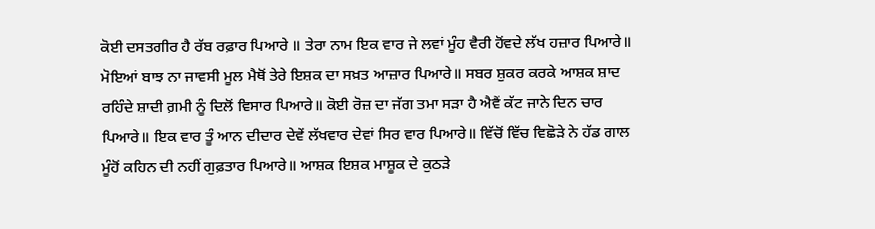ਕੋਈ ਦਸਤਗੀਰ ਹੈ ਰੱਬ ਰਫ਼ਾਰ ਪਿਆਰੇ ॥ ਤੇਰਾ ਨਾਮ ਇਕ ਵਾਰ ਜੇ ਲਵਾਂ ਮੂੰਹ ਵੈਰੀ ਹੋਂਵਦੇ ਲੱਖ ਹਜ਼ਾਰ ਪਿਆਰੇ॥ ਮੋਇਆਂ ਬਾਝ ਨਾ ਜਾਵਸੀ ਮੂਲ ਮੈਥੋਂ ਤੇਰੇ ਇਸ਼ਕ ਦਾ ਸਖ਼ਤ ਆਜ਼ਾਰ ਪਿਆਰੇ॥ ਸਬਰ ਸ਼ੁਕਰ ਕਰਕੇ ਆਸ਼ਕ ਸ਼ਾਦ ਰਹਿੰਦੇ ਸ਼ਾਦੀ ਗ਼ਮੀ ਨੂੰ ਦਿਲੋਂ ਵਿਸਾਰ ਪਿਆਰੇ॥ ਕੋਈ ਰੋਜ਼ ਦਾ ਜੱਗ ਤਮਾ ਸੜਾ ਹੈ ਐਵੈਂ ਕੱਟ ਜਾਨੇ ਦਿਨ ਚਾਰ ਪਿਆਰੇ॥ ਇਕ ਵਾਰ ਤੂੰ ਆਨ ਦੀਦਾਰ ਦੇਵੇਂ ਲੱਖਵਾਰ ਦੇਵਾਂ ਸਿਰ ਵਾਰ ਪਿਆਰੇ॥ ਵਿੱਚੋਂ ਵਿੱਚ ਵਿਛੋੜੇ ਨੇ ਹੱਡ ਗਾਲ ਮੂੰਹੋਂ ਕਹਿਨ ਦੀ ਨਹੀਂ ਗੁਫ਼ਤਾਰ ਪਿਆਰੇ॥ ਆਸ਼ਕ ਇਸ਼ਕ ਮਾਸ਼ੂਕ ਦੇ ਕੁਠੜੇ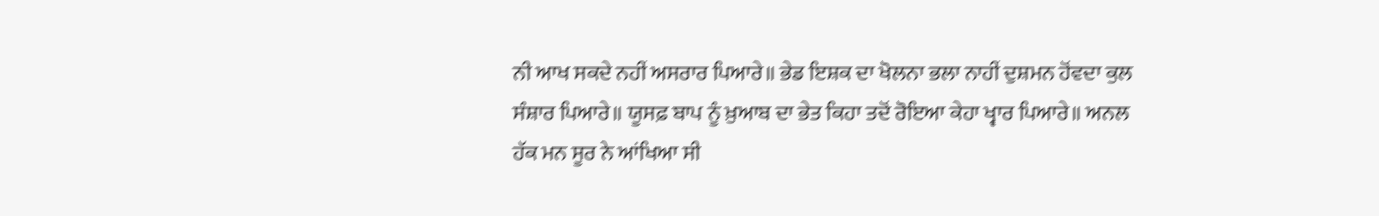ਨੀ ਆਖ ਸਕਦੇ ਨਹੀਂ ਅਸਰਾਰ ਪਿਆਰੇ॥ ਭੇਡ ਇਸ਼ਕ ਦਾ ਖੋਲਨਾ ਭਲਾ ਨਾਹੀਂ ਦੁਸ਼ਮਨ ਹੋਂਵਦਾ ਕੁਲ ਸੰਸ਼ਾਰ ਪਿਆਰੇ॥ ਯੂਸਫ਼ ਬਾਪ ਨੂੰ ਖ਼ੁਆਬ ਦਾ ਭੇਤ ਕਿਹਾ ਤਦੋਂ ਰੋਇਆ ਕੇਹਾ ਖ੍ਵਾਰ ਪਿਆਰੇ॥ ਅਨਲ ਹੱਕ ਮਨ ਸੂਰ ਨੇ ਆਂਖਿਆ ਸੀ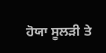ਹੋਯਾ ਸੂਲੜੀ ਤੇ